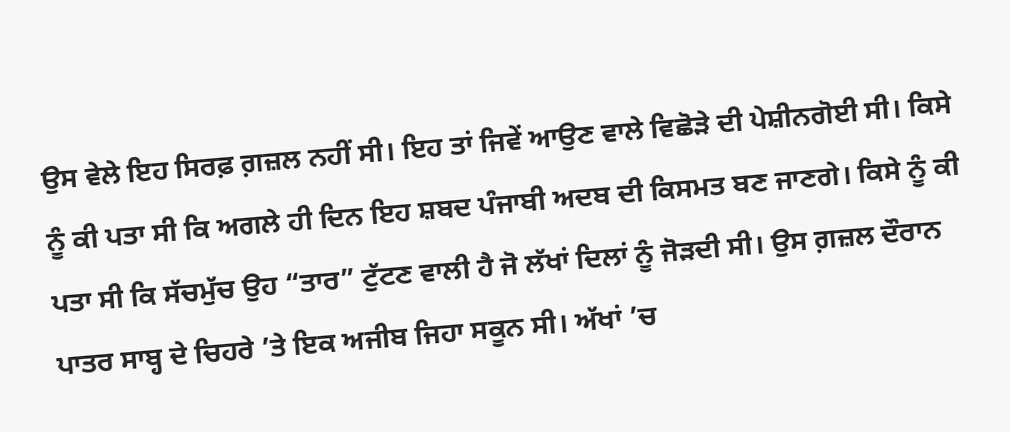ਉਸ ਵੇਲੇ ਇਹ ਸਿਰਫ਼ ਗ਼ਜ਼ਲ ਨਹੀਂ ਸੀ। ਇਹ ਤਾਂ ਜਿਵੇਂ ਆਉਣ ਵਾਲੇ ਵਿਛੋੜੇ ਦੀ ਪੇਸ਼ੀਨਗੋਈ ਸੀ। ਕਿਸੇ ਨੂੰ ਕੀ ਪਤਾ ਸੀ ਕਿ ਅਗਲੇ ਹੀ ਦਿਨ ਇਹ ਸ਼ਬਦ ਪੰਜਾਬੀ ਅਦਬ ਦੀ ਕਿਸਮਤ ਬਣ ਜਾਣਗੇ। ਕਿਸੇ ਨੂੰ ਕੀ ਪਤਾ ਸੀ ਕਿ ਸੱਚਮੁੱਚ ਉਹ “ਤਾਰ” ਟੁੱਟਣ ਵਾਲੀ ਹੈ ਜੋ ਲੱਖਾਂ ਦਿਲਾਂ ਨੂੰ ਜੋੜਦੀ ਸੀ। ਉਸ ਗ਼ਜ਼ਲ ਦੌਰਾਨ ਪਾਤਰ ਸਾਬ੍ਹ ਦੇ ਚਿਹਰੇ ’ਤੇ ਇਕ ਅਜੀਬ ਜਿਹਾ ਸਕੂਨ ਸੀ। ਅੱਖਾਂ ’ਚ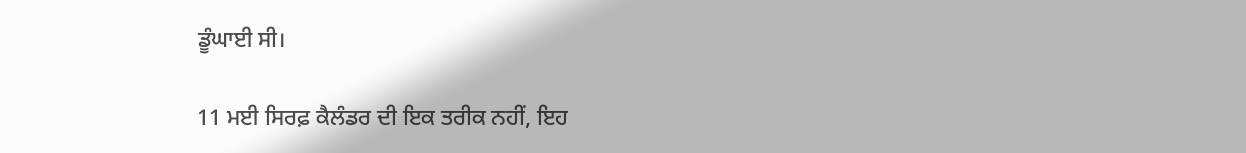ਡੂੰਘਾਈ ਸੀ।

11 ਮਈ ਸਿਰਫ਼ ਕੈਲੰਡਰ ਦੀ ਇਕ ਤਰੀਕ ਨਹੀਂ, ਇਹ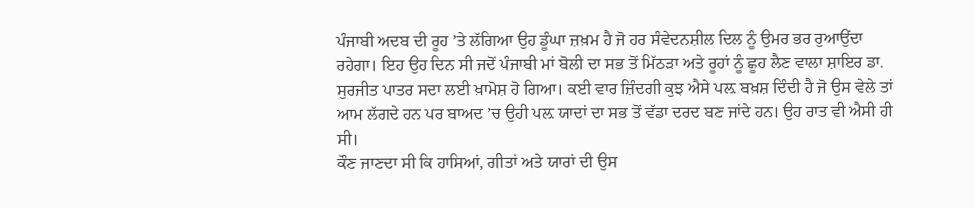ਪੰਜਾਬੀ ਅਦਬ ਦੀ ਰੂਹ ’ਤੇ ਲੱਗਿਆ ਉਹ ਡੂੰਘਾ ਜ਼ਖ਼ਮ ਹੈ ਜੋ ਹਰ ਸੰਵੇਦਨਸ਼ੀਲ ਦਿਲ ਨੂੰ ਉਮਰ ਭਰ ਰੁਆਉਂਦਾ ਰਹੇਗਾ। ਇਹ ਉਹ ਦਿਨ ਸੀ ਜਦੋਂ ਪੰਜਾਬੀ ਮਾਂ ਬੋਲੀ ਦਾ ਸਭ ਤੋਂ ਮਿੱਠੜਾ ਅਤੇ ਰੂਹਾਂ ਨੂੰ ਛੂਹ ਲੈਣ ਵਾਲਾ ਸ਼ਾਇਰ ਡਾ. ਸੁਰਜੀਤ ਪਾਤਰ ਸਦਾ ਲਈ ਖ਼ਾਮੋਸ਼ ਹੋ ਗਿਆ। ਕਈ ਵਾਰ ਜ਼ਿੰਦਗੀ ਕੁਝ ਐਸੇ ਪਲ਼ ਬਖ਼ਸ਼ ਦਿੰਦੀ ਹੈ ਜੋ ਉਸ ਵੇਲੇ ਤਾਂ ਆਮ ਲੱਗਦੇ ਹਨ ਪਰ ਬਾਅਦ ’ਚ ਉਹੀ ਪਲ਼ ਯਾਦਾਂ ਦਾ ਸਭ ਤੋਂ ਵੱਡਾ ਦਰਦ ਬਣ ਜਾਂਦੇ ਹਨ। ਉਹ ਰਾਤ ਵੀ ਐਸੀ ਹੀ ਸੀ।
ਕੌਣ ਜਾਣਦਾ ਸੀ ਕਿ ਹਾਸਿਆਂ, ਗੀਤਾਂ ਅਤੇ ਯਾਰਾਂ ਦੀ ਉਸ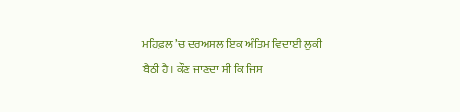ਮਹਿਫ਼ਲ ’ਚ ਦਰਅਸਲ ਇਕ ਅੰਤਿਮ ਵਿਦਾਈ ਲੁਕੀ ਬੈਠੀ ਹੈ। ਕੌਣ ਜਾਣਦਾ ਸੀ ਕਿ ਜਿਸ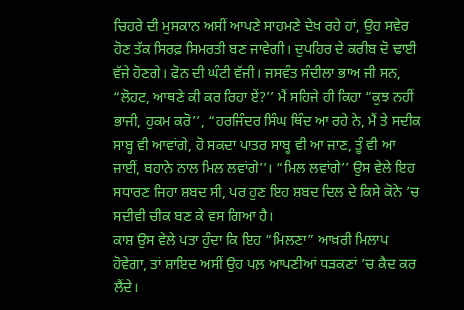ਚਿਹਰੇ ਦੀ ਮੁਸਕਾਨ ਅਸੀਂ ਆਪਣੇ ਸਾਹਮਣੇ ਦੇਖ ਰਹੇ ਹਾਂ, ਉਹ ਸਵੇਰ ਹੋਣ ਤੱਕ ਸਿਰਫ਼ ਸਿਮਰਤੀ ਬਣ ਜਾਵੇਗੀ। ਦੁਪਹਿਰ ਦੇ ਕਰੀਬ ਦੋ ਢਾਈ ਵੱਜੇ ਹੋਣਗੇ। ਫੋਨ ਦੀ ਘੰਟੀ ਵੱਜੀ। ਜਸਵੰਤ ਸੰਦੀਲਾ ਭਾਅ ਜੀ ਸਨ, “ਲੋਹਟ, ਆਥਣੇ ਕੀ ਕਰ ਰਿਹਾ ਏਂ?’’ ਮੈਂ ਸਹਿਜੇ ਹੀ ਕਿਹਾ “ਕੁਝ ਨਹੀਂ ਭਾਜੀ, ਹੁਕਮ ਕਰੋ’’, “ਹਰਜਿੰਦਰ ਸਿੰਘ ਥਿੰਦ ਆ ਰਹੇ ਨੇ, ਮੈਂ ਤੇ ਸਦੀਕ ਸਾਬ੍ਹ ਵੀ ਆਵਾਂਗੇ, ਹੋ ਸਕਦਾ ਪਾਤਰ ਸਾਬ੍ਹ ਵੀ ਆ ਜਾਣ, ਤੂੰ ਵੀ ਆ ਜਾਈਂ, ਬਹਾਨੇ ਨਾਲ ਮਿਲ ਲਵਾਂਗੇ’’। “ਮਿਲ ਲਵਾਂਗੇ’’ ਉਸ ਵੇਲੇ ਇਹ ਸਧਾਰਣ ਜਿਹਾ ਸ਼ਬਦ ਸੀ, ਪਰ ਹੁਣ ਇਹ ਸ਼ਬਦ ਦਿਲ ਦੇ ਕਿਸੇ ਕੋਨੇ ’ਚ ਸਦੀਵੀ ਚੀਕ ਬਣ ਕੇ ਵਸ ਗਿਆ ਹੈ।
ਕਾਸ਼ ਉਸ ਵੇਲੇ ਪਤਾ ਹੁੰਦਾ ਕਿ ਇਹ “ਮਿਲਣਾ” ਆਖ਼ਰੀ ਮਿਲਾਪ ਹੋਵੇਗਾ, ਤਾਂ ਸ਼ਾਇਦ ਅਸੀਂ ਉਹ ਪਲ਼ ਆਪਣੀਆਂ ਧੜਕਣਾਂ ’ਚ ਕੈਦ ਕਰ ਲੈਂਦੇ।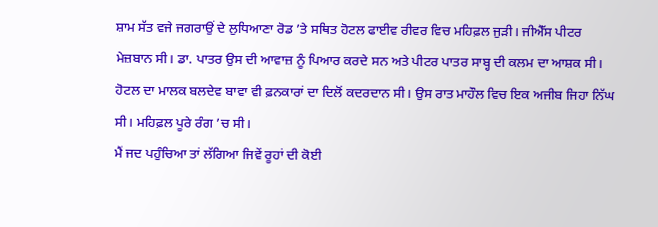ਸ਼ਾਮ ਸੱਤ ਵਜੇ ਜਗਰਾਉਂ ਦੇ ਲੁਧਿਆਣਾ ਰੋਡ ’ਤੇ ਸਥਿਤ ਹੋਟਲ ਫਾਈਵ ਰੀਵਰ ਵਿਚ ਮਹਿਫ਼ਲ ਜੁੜੀ। ਜੀਐੱਸ ਪੀਟਰ ਮੇਜ਼ਬਾਨ ਸੀ। ਡਾ. ਪਾਤਰ ਉਸ ਦੀ ਆਵਾਜ਼ ਨੂੰ ਪਿਆਰ ਕਰਦੇ ਸਨ ਅਤੇ ਪੀਟਰ ਪਾਤਰ ਸਾਬ੍ਹ ਦੀ ਕਲਮ ਦਾ ਆਸ਼ਕ ਸੀ। ਹੋਟਲ ਦਾ ਮਾਲਕ ਬਲਦੇਵ ਬਾਵਾ ਵੀ ਫ਼ਨਕਾਰਾਂ ਦਾ ਦਿਲੋਂ ਕਦਰਦਾਨ ਸੀ। ਉਸ ਰਾਤ ਮਾਹੌਲ ਵਿਚ ਇਕ ਅਜੀਬ ਜਿਹਾ ਨਿੱਘ ਸੀ। ਮਹਿਫ਼ਲ ਪੂਰੇ ਰੰਗ ’ਚ ਸੀ।
ਮੈਂ ਜਦ ਪਹੁੰਚਿਆ ਤਾਂ ਲੱਗਿਆ ਜਿਵੇਂ ਰੂਹਾਂ ਦੀ ਕੋਈ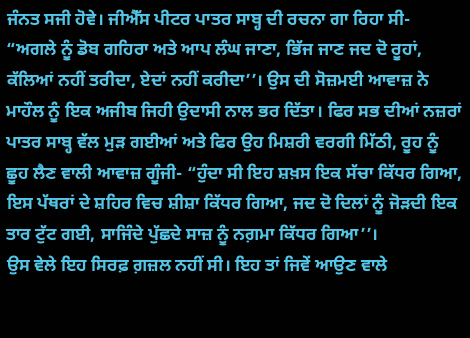ਜੰਨਤ ਸਜੀ ਹੋਵੇ। ਜੀਐੱਸ ਪੀਟਰ ਪਾਤਰ ਸਾਬ੍ਹ ਦੀ ਰਚਨਾ ਗਾ ਰਿਹਾ ਸੀ- “ਅਗਲੇ ਨੂੰ ਡੋਬ ਗਹਿਰਾ ਅਤੇ ਆਪ ਲੰਘ ਜਾਣਾ, ਭਿੱਜ ਜਾਣ ਜਦ ਦੋ ਰੂਹਾਂ, ਕੱਲਿਆਂ ਨਹੀਂ ਤਰੀਦਾ, ਏਦਾਂ ਨਹੀਂ ਕਰੀਦਾ’’। ਉਸ ਦੀ ਸੋਜ਼ਮਈ ਆਵਾਜ਼ ਨੇ ਮਾਹੌਲ ਨੂੰ ਇਕ ਅਜੀਬ ਜਿਹੀ ਉਦਾਸੀ ਨਾਲ ਭਰ ਦਿੱਤਾ। ਫਿਰ ਸਭ ਦੀਆਂ ਨਜ਼ਰਾਂ ਪਾਤਰ ਸਾਬ੍ਹ ਵੱਲ ਮੁੜ ਗਈਆਂ ਅਤੇ ਫਿਰ ਉਹ ਮਿਸ਼ਰੀ ਵਰਗੀ ਮਿੱਠੀ, ਰੂਹ ਨੂੰ ਛੂਹ ਲੈਣ ਵਾਲੀ ਆਵਾਜ਼ ਗੂੰਜੀ- “ਹੁੰਦਾ ਸੀ ਇਹ ਸ਼ਖ਼ਸ ਇਕ ਸੱਚਾ ਕਿੱਧਰ ਗਿਆ, ਇਸ ਪੱਥਰਾਂ ਦੇ ਸ਼ਹਿਰ ਵਿਚ ਸ਼ੀਸ਼ਾ ਕਿੱਧਰ ਗਿਆ, ਜਦ ਦੋ ਦਿਲਾਂ ਨੂੰ ਜੋੜਦੀ ਇਕ ਤਾਰ ਟੁੱਟ ਗਈ, ਸਾਜਿੰਦੇ ਪੁੱਛਦੇ ਸਾਜ਼ ਨੂੰ ਨਗ਼ਮਾ ਕਿੱਧਰ ਗਿਆ’’।
ਉਸ ਵੇਲੇ ਇਹ ਸਿਰਫ਼ ਗ਼ਜ਼ਲ ਨਹੀਂ ਸੀ। ਇਹ ਤਾਂ ਜਿਵੇਂ ਆਉਣ ਵਾਲੇ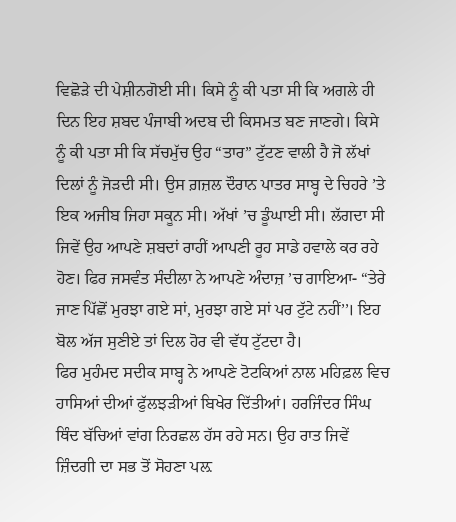ਵਿਛੋੜੇ ਦੀ ਪੇਸ਼ੀਨਗੋਈ ਸੀ। ਕਿਸੇ ਨੂੰ ਕੀ ਪਤਾ ਸੀ ਕਿ ਅਗਲੇ ਹੀ ਦਿਨ ਇਹ ਸ਼ਬਦ ਪੰਜਾਬੀ ਅਦਬ ਦੀ ਕਿਸਮਤ ਬਣ ਜਾਣਗੇ। ਕਿਸੇ ਨੂੰ ਕੀ ਪਤਾ ਸੀ ਕਿ ਸੱਚਮੁੱਚ ਉਹ “ਤਾਰ” ਟੁੱਟਣ ਵਾਲੀ ਹੈ ਜੋ ਲੱਖਾਂ ਦਿਲਾਂ ਨੂੰ ਜੋੜਦੀ ਸੀ। ਉਸ ਗ਼ਜ਼ਲ ਦੌਰਾਨ ਪਾਤਰ ਸਾਬ੍ਹ ਦੇ ਚਿਹਰੇ ’ਤੇ ਇਕ ਅਜੀਬ ਜਿਹਾ ਸਕੂਨ ਸੀ। ਅੱਖਾਂ ’ਚ ਡੂੰਘਾਈ ਸੀ। ਲੱਗਦਾ ਸੀ ਜਿਵੇਂ ਉਹ ਆਪਣੇ ਸ਼ਬਦਾਂ ਰਾਹੀਂ ਆਪਣੀ ਰੂਹ ਸਾਡੇ ਹਵਾਲੇ ਕਰ ਰਹੇ ਹੋਣ। ਫਿਰ ਜਸਵੰਤ ਸੰਦੀਲਾ ਨੇ ਆਪਣੇ ਅੰਦਾਜ਼ ’ਚ ਗਾਇਆ- “ਤੇਰੇ ਜਾਣ ਪਿੱਛੋਂ ਮੁਰਝਾ ਗਏ ਸਾਂ, ਮੁਰਝਾ ਗਏ ਸਾਂ ਪਰ ਟੁੱਟੇ ਨਹੀਂ’’। ਇਹ ਬੋਲ ਅੱਜ ਸੁਣੀਏ ਤਾਂ ਦਿਲ ਹੋਰ ਵੀ ਵੱਧ ਟੁੱਟਦਾ ਹੈ।
ਫਿਰ ਮੁਹੰਮਦ ਸਦੀਕ ਸਾਬ੍ਹ ਨੇ ਆਪਣੇ ਟੋਟਕਿਆਂ ਨਾਲ ਮਹਿਫ਼ਲ ਵਿਚ ਹਾਸਿਆਂ ਦੀਆਂ ਫੁੱਲਝੜੀਆਂ ਬਿਖੇਰ ਦਿੱਤੀਆਂ। ਹਰਜਿੰਦਰ ਸਿੰਘ ਥਿੰਦ ਬੱਚਿਆਂ ਵਾਂਗ ਨਿਰਛਲ ਹੱਸ ਰਹੇ ਸਨ। ਉਹ ਰਾਤ ਜਿਵੇਂ ਜ਼ਿੰਦਗੀ ਦਾ ਸਭ ਤੋਂ ਸੋਹਣਾ ਪਲ਼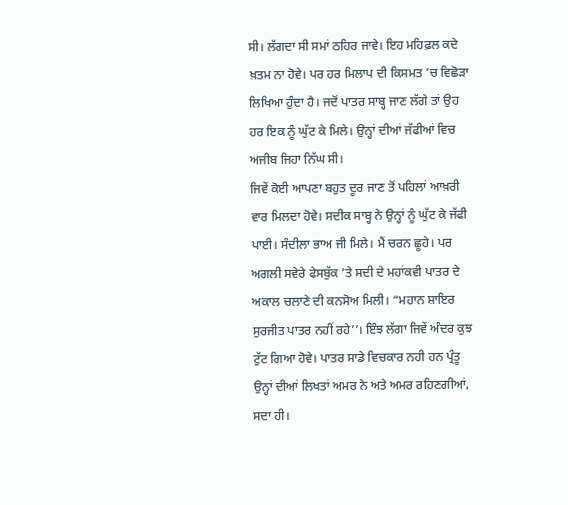ਸੀ। ਲੱਗਦਾ ਸੀ ਸਮਾਂ ਠਹਿਰ ਜਾਵੇ। ਇਹ ਮਹਿਫ਼ਲ ਕਦੇ ਖ਼ਤਮ ਨਾ ਹੋਵੇ। ਪਰ ਹਰ ਮਿਲਾਪ ਦੀ ਕਿਸਮਤ ’ਚ ਵਿਛੋੜਾ ਲਿਖਿਆ ਹੁੰਦਾ ਹੈ। ਜਦੋਂ ਪਾਤਰ ਸਾਬ੍ਹ ਜਾਣ ਲੱਗੇ ਤਾਂ ਉਹ ਹਰ ਇਕ ਨੂੰ ਘੁੱਟ ਕੇ ਮਿਲੇ। ਉਨ੍ਹਾਂ ਦੀਆਂ ਜੱਫੀਆਂ ਵਿਚ ਅਜੀਬ ਜਿਹਾ ਨਿੱਘ ਸੀ।
ਜਿਵੇਂ ਕੋਈ ਆਪਣਾ ਬਹੁਤ ਦੂਰ ਜਾਣ ਤੋਂ ਪਹਿਲਾਂ ਆਖ਼ਰੀ ਵਾਰ ਮਿਲਦਾ ਹੋਵੇ। ਸਦੀਕ ਸਾਬ੍ਹ ਨੇ ਉਨ੍ਹਾਂ ਨੂੰ ਘੁੱਟ ਕੇ ਜੱਫੀ ਪਾਈ। ਸੰਦੀਲਾ ਭਾਅ ਜੀ ਮਿਲੇ। ਮੈਂ ਚਰਨ ਛੂਹੇ। ਪਰ ਅਗਲੀ ਸਵੇਰੇ ਫੇਸਬੁੱਕ ’ਤੇ ਸਦੀ ਦੇ ਮਹਾਂਕਵੀ ਪਾਤਰ ਦੇ ਅਕਾਲ ਚਲਾਣੇ ਦੀ ਕਨਸੋਅ ਮਿਲੀ। “ਮਹਾਨ ਸ਼ਾਇਰ ਸੁਰਜੀਤ ਪਾਤਰ ਨਹੀਂ ਰਹੇ’’। ਇੰਝ ਲੱਗਾ ਜਿਵੇਂ ਅੰਦਰ ਕੁਝ ਟੁੱਟ ਗਿਆ ਹੋਵੇ। ਪਾਤਰ ਸਾਡੇ ਵਿਚਕਾਰ ਨਹੀ ਹਨ ਪ੍ਰੰਤੂ ਉਨ੍ਹਾਂ ਦੀਆਂ ਲਿਖਤਾਂ ਅਮਰ ਨੇ ਅਤੇ ਅਮਰ ਰਹਿਣਗੀਆਂ, ਸਦਾ ਹੀ।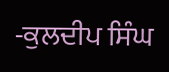-ਕੁਲਦੀਪ ਸਿੰਘ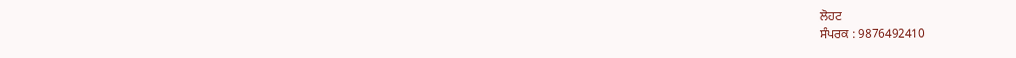ਲੋਹਟ
ਸੰਪਰਕ : 9876492410